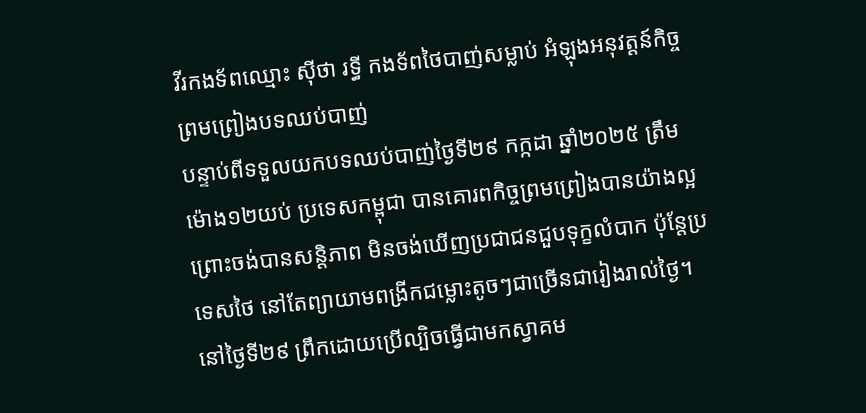វីរកងទ័ពឈ្មោះ ស៊ីថា រទ្ធី កងទ័ពថៃបាញ់សម្លាប់ អំឡុងអនុវត្តន៍កិច្ចព្រមព្រៀងបទឈប់បាញ់
បន្ទាប់ពីទទួលយកបទឈប់បាញ់ថ្ងៃទី២៩ កក្កដា ឆ្នាំ២០២៥ ត្រឹមម៉ោង១២យប់ ប្រទេសកម្ពុជា បានគោរពកិច្ចព្រមព្រៀងបានយ៉ាងល្អ ព្រោះចង់បានសន្តិភាព មិនចង់ឃើញប្រជាជនជួបទុក្ខលំបាក ប៉ុន្តែប្រទេសថៃ នៅតែព្យាយាមពង្រីកជម្លោះតូចៗជាច្រើនជារៀងរាល់ថ្ងៃ។ នៅថ្ងៃទី២៩ ព្រឹកដោយប្រើល្បិចធ្វើជាមកស្វាគម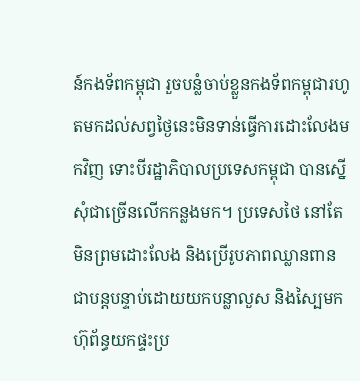ន៍កងទ័ពកម្ពុជា រួចបន្លំចាប់ខ្លួនកងទ័ពកម្ពុជារហូតមកដល់សព្វថ្ងៃនេះមិនទាន់ធ្វើការដោះលែងមកវិញ ទោះបីរដ្ឋាភិបាលប្រទេសកម្ពុជា បានស្នើសុំជាច្រើនលើកកន្លងមក។ ប្រទេសថៃ នៅតែមិនព្រមដោះលែង និងប្រើរូបភាពឈ្លានពានជាបន្តបន្ទាប់ដោយយកបន្លាលួស និងស្បៃមកហ៊ុព័ន្ធយកផ្ទះប្រ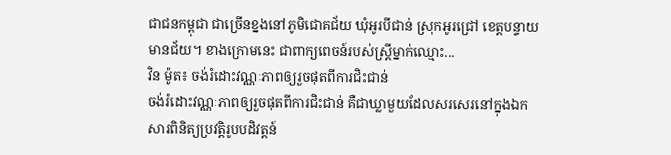ជាជនកម្ពុជា ជាច្រើនខ្នងនៅភូមិជោគជ័យ ឃុំអូរបីជាន់ ស្រុកអូរជ្រៅ ខេត្តបន្ទាយមានជ័យ។ ខាងក្រោមនេះ ជាពាក្យពេចន៍របស់ស្រ្តីម្នាក់ឈ្មោះ...
វិន ម៉ូត៖ ចង់រំដោះវណ្ណៈភាពឲ្យរួចផុតពីការជិះជាន់
ចង់រំដោះវណ្ណៈភាពឲ្យរួចផុតពីការជិះជាន់ គឺជាឃ្លាមួយដែលសរសេរនៅក្នុងឯកសារពិនិត្យប្រវត្តិរូបបដិវត្តន៍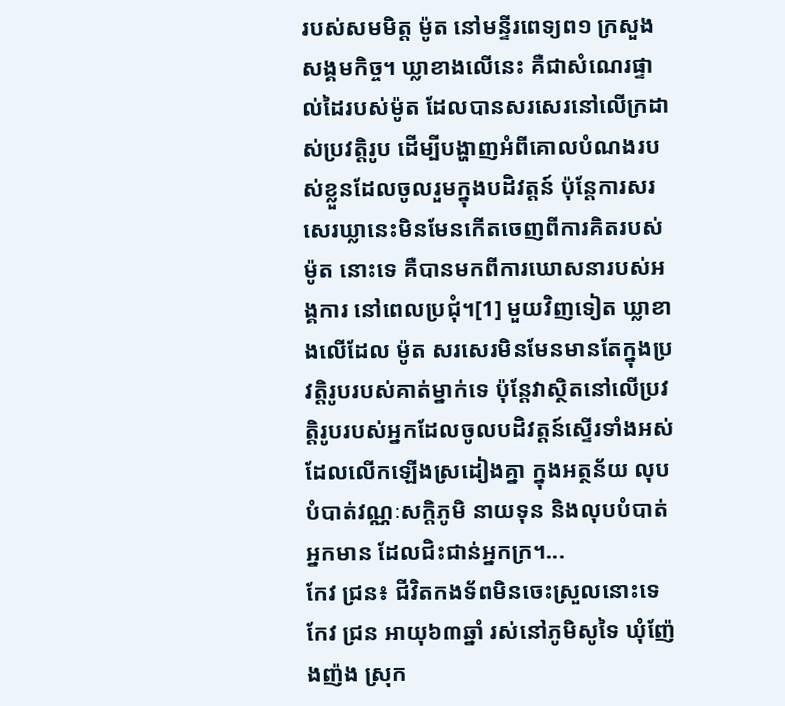របស់សមមិត្ត ម៉ូត នៅមន្ទីរពេទ្យព១ ក្រសួងសង្គមកិច្ច។ ឃ្លាខាងលើនេះ គឺជាសំណេរផ្ទាល់ដៃរបស់ម៉ូត ដែលបានសរសេរនៅលើក្រដាស់ប្រវត្តិរូប ដើម្បីបង្ហាញអំពីគោលបំណងរបស់ខ្លួនដែលចូលរួមក្នុងបដិវត្តន៍ ប៉ុន្តែការសរសេរឃ្លានេះមិនមែនកើតចេញពីការគិតរបស់ ម៉ូត នោះទេ គឺបានមកពីការឃោសនារបស់អង្គការ នៅពេលប្រជុំ។[1] មួយវិញទៀត ឃ្លាខាងលើដែល ម៉ូត សរសេរមិនមែនមានតែក្នុងប្រវត្តិរូបរបស់គាត់ម្នាក់ទេ ប៉ុន្តែវាស្ថិតនៅលើប្រវត្តិរូបរបស់អ្នកដែលចូលបដិវត្តន៍ស្ទើរទាំងអស់ ដែលលើកឡើងស្រដៀងគ្នា ក្នុងអត្ថន័យ លុបបំបាត់វណ្ណៈសក្ដិភូមិ នាយទុន និងលុបបំបាត់អ្នកមាន ដែលជិះជាន់អ្នកក្រ។...
កែវ ជ្រន៖ ជីវិតកងទ័ពមិនចេះស្រួលនោះទេ
កែវ ជ្រន អាយុ៦៣ឆ្នាំ រស់នៅភូមិសូទៃ ឃុំញ៉ែងញ៉ង ស្រុក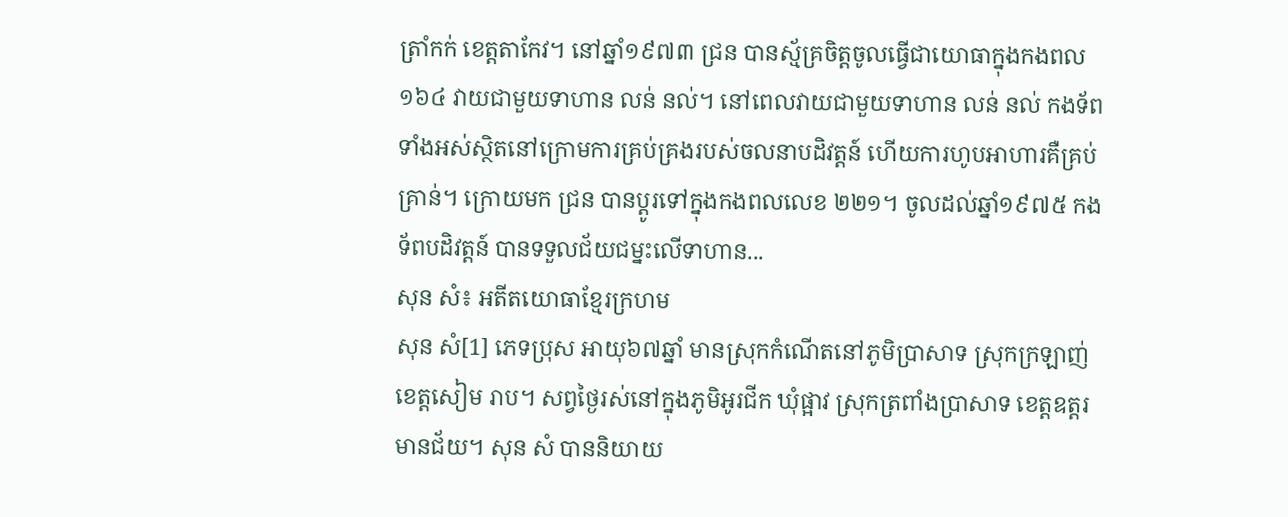ត្រាំកក់ ខេត្តតាកែវ។ នៅឆ្នាំ១៩៧៣ ជ្រន បានស្ម័គ្រចិត្តចូលធ្វើជាយោធាក្នុងកងពល១៦៤ វាយជាមួយទាហាន លន់ នល់។ នៅពេលវាយជាមួយទាហាន លន់ នល់ កងទ័ពទាំងអស់ស្ថិតនៅក្រោមការគ្រប់គ្រងរបស់ចលនាបដិវត្តន៍ ហើយការហូបអាហារគឺគ្រប់គ្រាន់។ ក្រោយមក ជ្រន បានប្ដូរទៅក្នុងកងពលលេខ ២២១។ ចូលដល់ឆ្នាំ១៩៧៥ កងទ័ពបដិវត្តន៍ បានទទួលជ័យជម្នះលើទាហាន...
សុន សំ៖ អតីតយោធាខ្មែរក្រហម
សុន សំ[1] ភេទប្រុស អាយុ៦៧ឆ្នាំ មានស្រុកកំណើតនៅភូមិប្រាសាទ ស្រុកក្រឡាញ់ ខេត្តសៀម រាប។ សព្វថ្ងៃរស់នៅក្នុងភូមិអូរជីក ឃុំផ្អាវ ស្រុកត្រពាំងប្រាសាទ ខេត្តឧត្តរមានជ័យ។ សុន សំ បាននិយាយ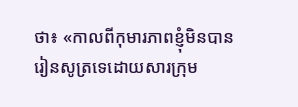ថា៖ «កាលពីកុមារភាពខ្ញុំមិនបានរៀនសូត្រទេដោយសារក្រុម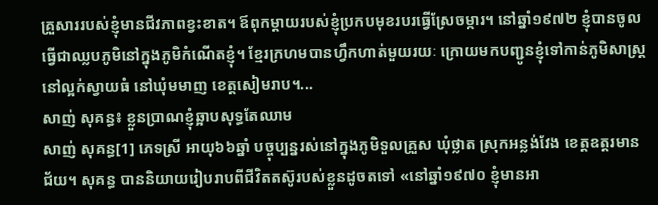គ្រួសាររបស់ខ្ញុំមានជីវភាពខ្វះខាត។ ឪពុកម្ដាយរបស់ខ្ញុំប្រកបមុខរបរធ្វើស្រែចម្ការ។ នៅឆ្នាំ១៩៧២ ខ្ញុំបានចូលធ្វើជាឈ្លបភូមិនៅក្នុងភូមិកំណើតខ្ញុំ។ ខ្មែរក្រហមបានហ្វឹកហាត់មួយរយៈ ក្រោយមកបញ្ជូនខ្ញុំទៅកាន់ភូមិសាស្ដ្រនៅល្អក់ស្វាយធំ នៅឃុំមមាញ ខេត្ដសៀមរាប។...
សាញ់ សុគន្ធ៖ ខ្លួនប្រាណខ្ញុំឆ្អាបសុទ្ធតែឈាម
សាញ់ សុគន្ធ[1] ភេទស្រី អាយុ៦៦ឆ្នាំ បច្ចុប្បន្នរស់នៅក្នុងភូមិទួលគ្រួស ឃុំថ្លាត ស្រុកអន្លង់វែង ខេត្តឧត្តរមានជ័យ។ សុគន្ធ បាននិយាយរៀបរាបពីជីវិតតស៊ូរបស់ខ្លួនដូចតទៅ «នៅឆ្នាំ១៩៧០ ខ្ញុំមានអា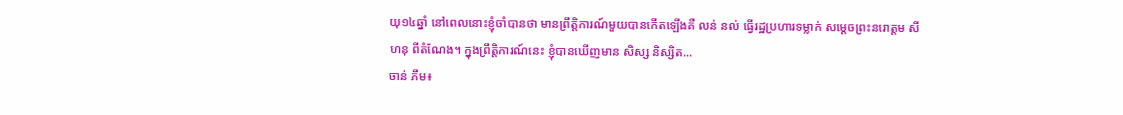យុ១៤ឆ្នាំ នៅពេលនោះខ្ញុំចាំបានថា មានព្រឹត្តិការណ៍មួយបានកើតឡើងគឺ លន់ នល់ ធ្វើរដ្ឋប្រហារទម្លាក់ សម្ដេចព្រះនរោត្តម សីហនុ ពីតំណែង។ ក្នុងព្រឹត្តិការណ៍នេះ ខ្ញុំបានឃើញមាន សិស្ស និស្សិត...
ចាន់ ភឹម៖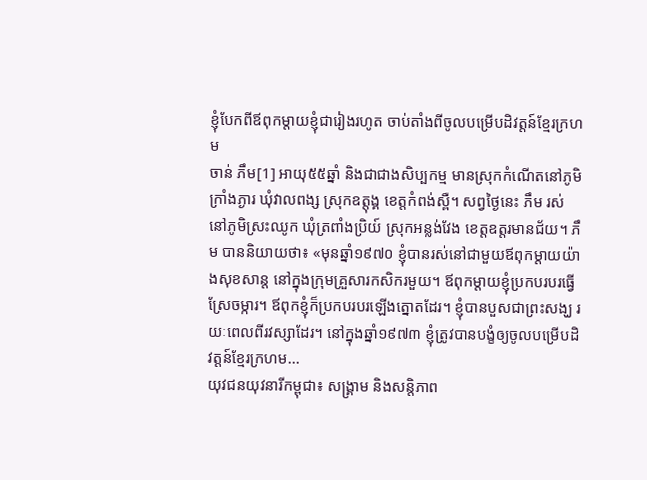ខ្ញុំបែកពីឪពុកម្តាយខ្ញុំជារៀងរហូត ចាប់តាំងពីចូលបម្រើបដិវត្តន៍ខ្មែរក្រហម
ចាន់ ភឹម[1] អាយុ៥៥ឆ្នាំ និងជាជាងសិប្បកម្ម មានស្រុកកំណើតនៅភូមិក្រាំងភ្ងារ ឃុំវាលពង្ស ស្រុកឧត្តុង្គ ខេត្តកំពង់ស្ពឺ។ សព្វថ្ងៃនេះ ភឹម រស់នៅភូមិស្រះឈូក ឃុំត្រពាំងប្រិយ៍ ស្រុកអន្លង់វែង ខេត្តឧត្តរមានជ័យ។ ភឹម បាននិយាយថា៖ «មុនឆ្នាំ១៩៧០ ខ្ញុំបានរស់នៅជាមួយឪពុកម្តាយយ៉ាងសុខសាន្ត នៅក្នុងក្រុមគ្រួសារកសិករមួយ។ ឪពុកម្តាយខ្ញុំប្រកបរបរធ្វើស្រែចម្ការ។ ឪពុកខ្ញុំក៏ប្រកបរបរឡើងត្នោតដែរ។ ខ្ញុំបានបួសជាព្រះសង្ឃ រយៈពេលពីរវស្សាដែរ។ នៅក្នុងឆ្នាំ១៩៧៣ ខ្ញុំត្រូវបានបង្ខំឲ្យចូលបម្រើបដិវត្តន៍ខ្មែរក្រហម...
យុវជនយុវនារីកម្ពុជា៖ សង្គ្រាម និងសន្តិភាព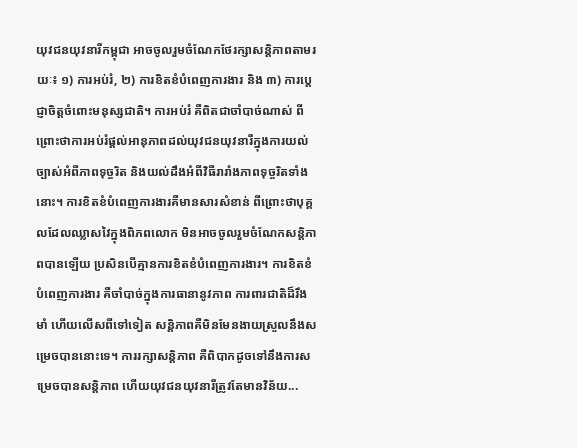យុវជនយុវនារីកម្ពុជា អាចចូលរួមចំណែកថែរក្សាសន្តិភាពតាមរយៈ៖ ១) ការអប់រំ, ២) ការខិតខំបំពេញការងារ និង ៣) ការប្តេជ្ញាចិត្តចំពោះមនុស្សជាតិ។ ការអប់រំ គឺពិតជាចាំបាច់ណាស់ ពីព្រោះថាការអប់រំផ្តល់អានុភាពដល់យុវជនយុវនារីក្នុងការយល់ច្បាស់អំពីភាពទុច្ចរិត និងយល់ដឹងអំពីវិធីរារាំងភាពទុច្ចរិតទាំងនោះ។ ការខិតខំបំពេញការងារគឺមានសារសំខាន់ ពីព្រោះថាបុគ្គលដែលឈ្លាសវៃក្នុងពិភពលោក មិនអាចចូលរួមចំណែកសន្តិភាពបានឡើយ ប្រសិនបើគ្មានការខិតខំបំពេញការងារ។ ការខិតខំបំពេញការងារ គឺចាំបាច់ក្នុងការធានានូវភាព ការពារជាតិដ៏រឹងមាំ ហើយលើសពីទៅទៀត សន្តិភាពគឺមិនមែនងាយស្រួលនឹងសម្រេចបាននោះទេ។ ការរក្សាសន្តិភាព គឺពិបាកដូចទៅនឹងការសម្រេចបានសន្តិភាព ហើយយុវជនយុវនារីត្រូវតែមានវិន័យ...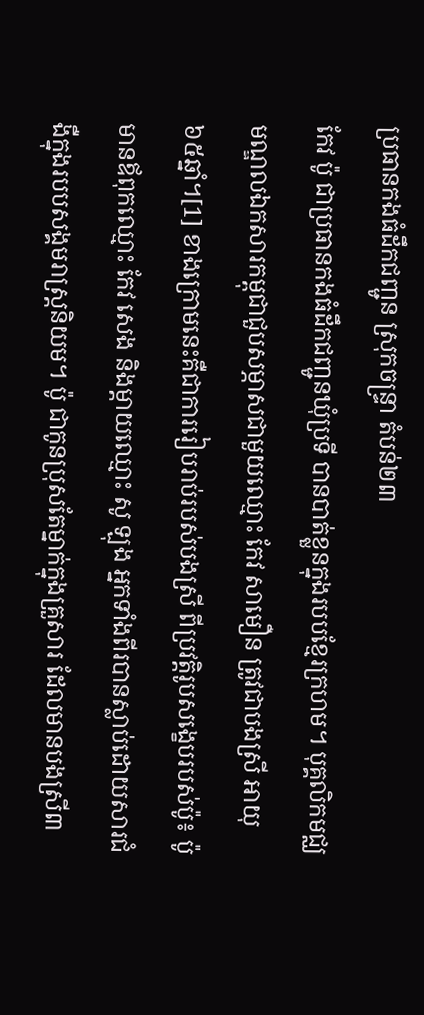ប្រធានកងធំដឹកជញ្ជូន ស្រុកចន្ទ្រា តំបន់២៣
កែវ ប៉ូ ជាប្រធានកងធំដឹកជញ្ជូនឃុំប្រទី បានបាត់ខ្លួនក្នុងរបបខ្មែរក្រហម។ បុគ្គលិកមជ្ឈមណ្ឌលឯកសារកម្ពុជាជួបសម្ភាសជាមួយឈ្មោះ កែវ សាមឿន ត្រូវជាបងស្រី អាយុ ៦៥ឆ្នាំ។[1] ខាងក្រោមនេះគឺជាការរៀបរាប់របស់បងស្រី ពីប្រវត្តិរូបសង្ខេបរបស់ប៉ូ៖ ប៉ូ មានឪពុកឈ្មោះ កែវ សេង និងម្តាយឈ្មោះ សូ ឡុង អ្នកទាំងពីរបានស្លាប់ដោយសារជំងឺក្នុងរបបសង្គមរាស្រ្តនិយម។ ប៉ូ ជាកូនប្រុសតែម្នាក់ក្នុងគ្រួសារ ដែលមានបងស្រី៣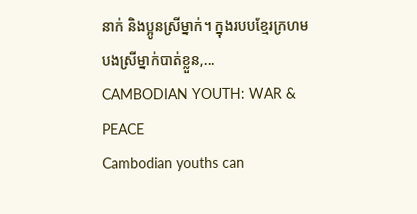នាក់ និងប្អូនស្រីម្នាក់។ ក្នុងរបបខ្មែរក្រហមបងស្រីម្នាក់បាត់ខ្លួន,...
CAMBODIAN YOUTH: WAR & PEACE
Cambodian youths can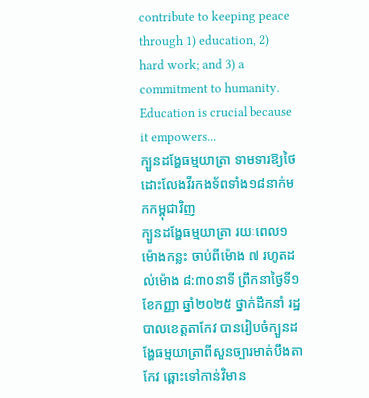contribute to keeping peace through 1) education, 2) hard work; and 3) a commitment to humanity. Education is crucial because it empowers...
ក្បួនដង្ហែធម្មយាត្រា ទាមទារឱ្យថៃ ដោះលែងវីរកងទ័ពទាំង១៨នាក់មកកម្ពុជាវិញ
ក្បួនដង្ហែធម្មយាត្រា រយៈពេល១ម៉ោងកន្លះ ចាប់ពីម៉ោង ៧ រហូតដល់ម៉ោង ៨:៣០នាទី ព្រឹកនាថ្ងៃទី១ ខែកញ្ញា ឆ្នាំ២០២៥ ថ្នាក់ដឹកនាំ រដ្ឋបាលខេត្តតាកែវ បានរៀបចំក្បួនដង្ហែធម្មយាត្រាពីសួនច្បារមាត់បឹងតាកែវ ឆ្ពោះទៅកាន់វិមាន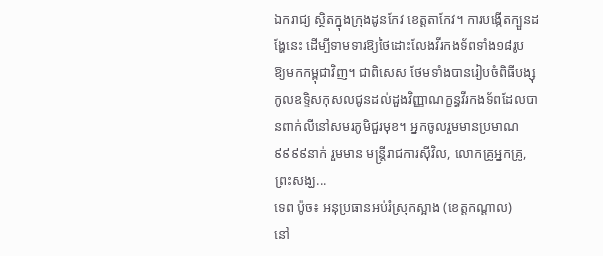ឯករាជ្យ ស្ថិតក្នុងក្រុងដូនកែវ ខេត្តតាកែវ។ ការបង្កើតក្បួនដង្ហែនេះ ដើម្បីទាមទារឱ្យថៃដោះលែងវីរកងទ័ពទាំង១៨រូប ឱ្យមកកម្ពុជាវិញ។ ជាពិសេស ថែមទាំងបានរៀបចំពិធីបង្សុកូលឧទ្ទិសកុសលជូនដល់ដួងវិញ្ញាណក្ខន្ធវីរកងទ័ពដែលបានពាក់លីនៅសមរភូមិជួរមុខ។ អ្នកចូលរួមមានប្រមាណ៩៩៩៩នាក់ រួមមាន មន្ត្រីរាជការស៊ីវិល, លោកគ្រូអ្នកគ្រូ, ព្រះសង្ឃ...
ទេព ប៉ូច៖ អនុប្រធានអប់រំស្រុកស្អាង (ខេត្តកណ្ដាល)
នៅ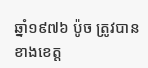ឆ្នាំ១៩៧៦ ប៉ូច ត្រូវបានខាងខេត្ត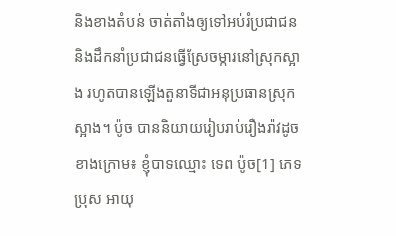និងខាងតំបន់ ចាត់តាំងឲ្យទៅអប់រំប្រជាជន និងដឹកនាំប្រជាជនធ្វើស្រែចម្ការនៅស្រុកស្អាង រហូតបានឡើងតួនាទីជាអនុប្រធានស្រុកស្អាង។ ប៉ូច បាននិយាយរៀបរាប់រឿងរ៉ាវដូចខាងក្រោម៖ ខ្ញុំបាទឈ្មោះ ទេព ប៉ូច[1] ភេទប្រុស អាយុ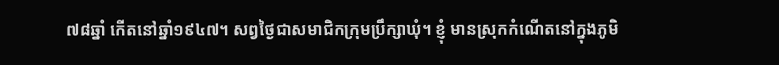៧៨ឆ្នាំ កើតនៅឆ្នាំ១៩៤៧។ សព្វថ្ងៃជាសមាជិកក្រុមប្រឹក្សាឃុំ។ ខ្ញុំ មានស្រុកកំណើតនៅក្នុងភូមិ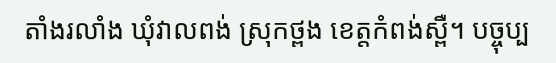តាំងរលាំង ឃុំវាលពង់ ស្រុកថ្ពង ខេត្តកំពង់ស្ពឺ។ បច្ចុប្ប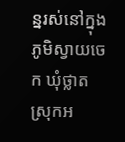ន្នរស់នៅក្នុងភូមិស្វាយចេក ឃុំថ្លាត ស្រុកអ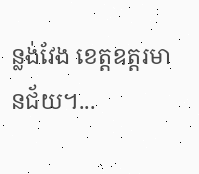ន្លង់វែង ខេត្តឧត្ដរមានជ័យ។...